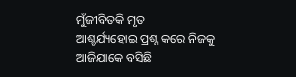ମୁଁଜୀବିତକି ମୃତ
ଆଶ୍ଚର୍ଯ୍ୟହୋଇ ପ୍ରଶ୍ନ କରେ ନିଜକୁ
ଆଜିଯାକେ ବସିଛି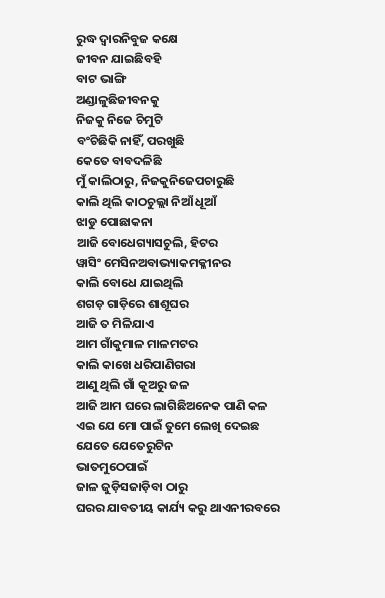ରୁଦ୍ଧ ଦ୍ୱାରନିବୁଜ କକ୍ଷେ
ଜୀବନ ଯାଇଛିବହି
ବାଟ ଭାଙ୍ଗି
ଅଣ୍ଡାଳୁଛିଜୀବନକୁ
ନିଜକୁ ନିଜେ ଚିମୁଟି
ବଂଚିଛିକି ନାହିଁ, ପରଖୁଛି
କେତେ ବାବଦଳିଛି
ମୁଁ କାଲିଠାରୁ, ନିଜକୁନିଜେପଚାରୁଛି
କାଲି ଥିଲି କାଠଚୁଲ୍ଲା ନିଆଁ ଧୂଆଁ
ଝାଡୁ ପୋଛାକନା
ଆଜି ବୋଧେଗ୍ୟାସଚୁଲି, ହିଟର
ୱାସିଂ ମେସିନଅବାଭ୍ୟାକମକ୍ଳୀନର
କାଲି ବୋଧେ ଯାଇଥିଲି
ଶଗଡ଼ ଗାଡ଼ିରେ ଶାଶୂଘର
ଆଜି ତ ମିଳିଯାଏ
ଆମ ଗାଁକୁମାଳ ମାଳମଟର
କାଲି କାଖେ ଧରିପାଣିଗରା
ଆଣୁ ଥିଲି ଗାଁ କୂଅରୁ ଜଳ
ଆଜି ଆମ ଘରେ ଲାଗିଛିଅନେକ ପାଣି କଳ
ଏଇ ଯେ ମୋ ପାଇଁ ତୁମେ ଲେଖି ଦେଇଛ
ଯେତେ ଯେତେରୁଟିନ
ଭାତମୁଠେପାଇଁ
ଜାଳ ଜୁଡ଼ିସଜାଡ଼ିବା ଠାରୁ
ଘରର ଯାବତୀୟ କାର୍ଯ୍ୟ କରୁ ଥାଏନୀରବରେ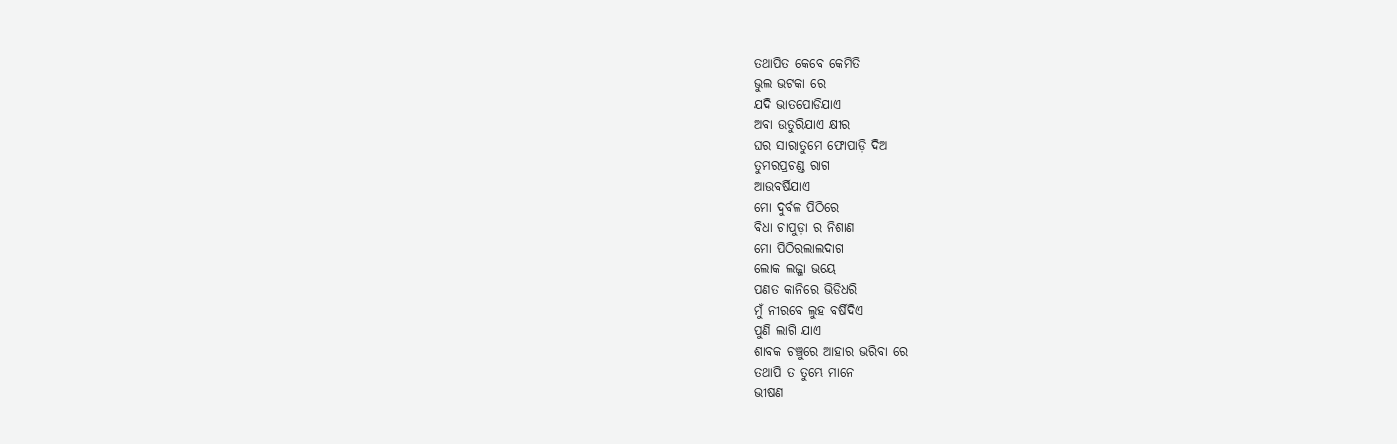ତଥାପିତ କେବେ କେମିତି
ଭୁଲ ଭଟକା ରେ
ଯଦି ଭାତପୋଡିଯାଏ
ଅବା ଉତୁରିଯାଏ କ୍ଷୀର
ଘର ସାରାତୁମେ ଫୋପାଡ଼ି ଦିଅ
ତୁମରପ୍ରଚଣ୍ଡ ରାଗ
ଆଉବର୍ଷିଯାଏ
ମୋ ଦୁର୍ବଳ ପିଠିରେ
ବିଧା ଚାପୁଡ଼ା ର ନିଶାଣ
ମୋ ପିଠିରଲାଲଦାଗ
ଲୋକ ଲଜ୍ଜା ଭୟେ
ପଣତ କାନିରେ ଭିଡିଧରି
ମୁଁ ନୀରବେ ଲୁହ ବର୍ଷିଦିଏ
ପୁଣି ଲାଗି ଯାଏ
ଶାବକ ଚଞ୍ଚୁରେ ଆହାର ଭରିବା ରେ
ତଥାପି ତ ତୁମ୍ଭେ ମାନେ
ଭୀଷଣ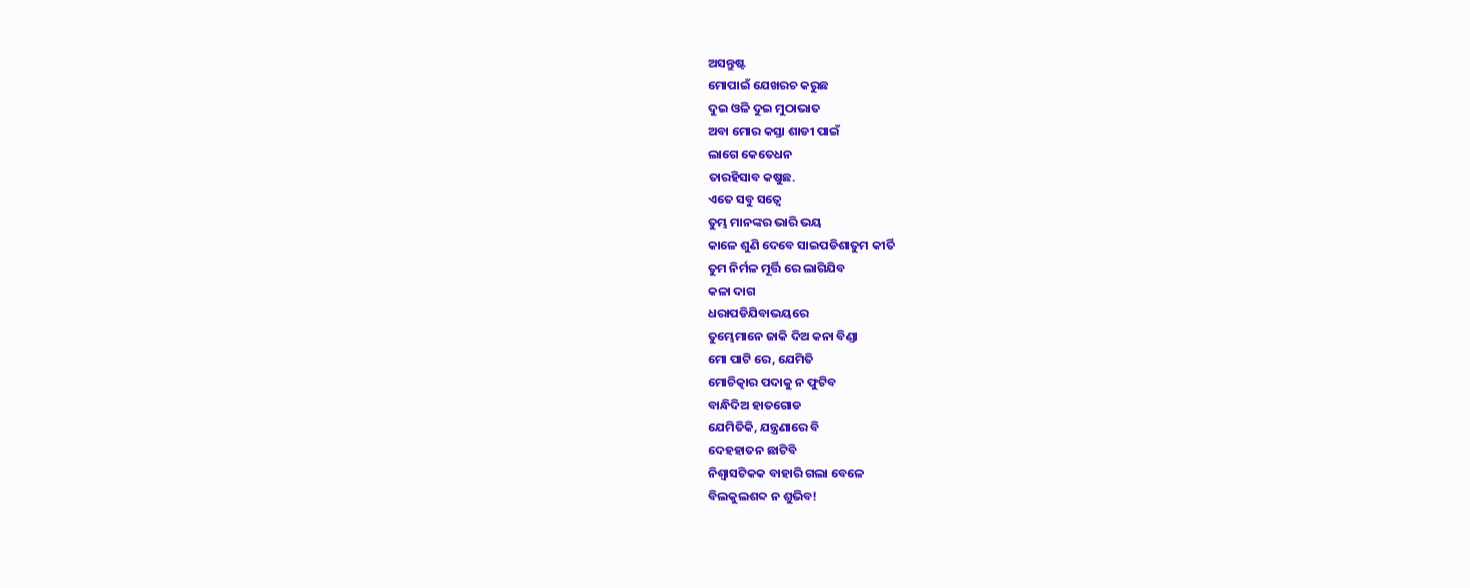ଅସନ୍ତୁଷ୍ଟ
ମୋପାଇଁ ଯେଖରଚ କରୁଛ
ଦୁଇ ଓଳି ଦୁଇ ମୁଠାଭାତ
ଅବା ମୋର କସ୍ତା ଶାଡୀ ପାଇଁ
ଲାଗେ କେତେଧନ
ତାରହିସାବ କଷୁଛ.
ଏତେ ସବୁ ସତ୍ୱେ
ତୁମ୍ଭ ମାନଙ୍କର ଭାରି ଭୟ
କାଳେ ଶୁଣି ଦେବେ ସାଇପଡିଶାତୁମ କୀର୍ତି
ତୁମ ନିର୍ମଳ ମୂର୍ତ୍ତି ରେ ଲାଗିଯିବ
କଳା ଦାଗ
ଧରାପଡିଯିବାଭୟରେ
ତୁମ୍ଭେମାନେ ଜାକି ଦିଅ କନା ବିଣ୍ଡା
ମୋ ପାଟି ରେ, ଯେମିତି
ମୋଚିତ୍କାର ପଦାକୁ ନ ଫୁଟିବ
ବାନ୍ଧିଦିଅ ହାତଗୋଡ
ଯେମିତିକି, ଯନ୍ତ୍ରଣାରେ ବି
ଦେହହାତନ ଛାଟିବି
ନିଶ୍ୱାସଟିକକ ବାହାରି ଗଲା ବେଳେ
ବିଲକୁଲଶବ୍ଦ ନ ଶୁଭିବ!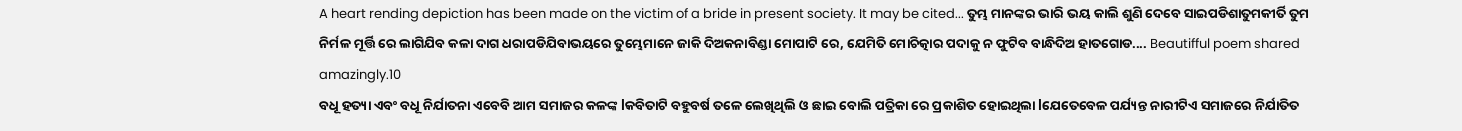A heart rending depiction has been made on the victim of a bride in present society. It may be cited... ତୁମ୍ଭ ମାନଙ୍କର ଭାରି ଭୟ କାଲି ଶୁଣି ଦେବେ ସାଇପଡିଶାତୁମକୀର୍ତି ତୁମ ନିର୍ମଳ ମୂର୍ତ୍ତି ରେ ଲାଗିଯିବ କଳା ଦାଗ ଧରାପଡିଯିବାଭୟରେ ତୁମ୍ଭେମାନେ ଜାକି ଦିଅକନାବିଣ୍ଡା ମୋପାଟି ରେ, ଯେମିତି ମୋଚିତ୍କାର ପଦାକୁ ନ ଫୁଟିବ ବାନ୍ଧିଦିଅ ହାତଗୋଡ.... Beautifful poem shared amazingly.10
ବଧୂ ହତ୍ୟା ଏବଂ ବଧୂ ନିର୍ଯାତନା ଏବେବି ଆମ ସମାଜର କଳଙ୍କ lକବିତାଟି ବହୁବର୍ଷ ତଳେ ଲେଖିଥିଲି ଓ ଛାଇ ବୋଲି ପତ୍ରିକା ରେ ପ୍ରକାଶିତ ହୋଇଥିଲା lଯେତେବେଳ ପର୍ଯ୍ୟନ୍ତ ନାରୀଟିଏ ସମାଜରେ ନିର୍ଯାତିତ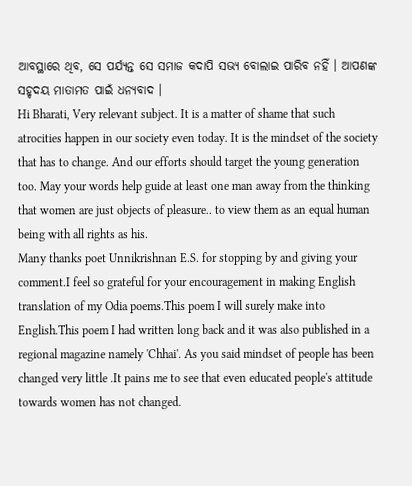ଆବସ୍ଥାରେ ଥିବ, ସେ ପର୍ଯ୍ୟନ୍ତ ସେ ସମାଜ କଦାପି ସଭ୍ୟ ବୋଲାଇ ପାରିବ ନହିଁ । ଆପଣଙ୍କ ସହୃଦୟ ମାତାମତ ପାଇଁ ଧନ୍ୟବାଦ ।
Hi Bharati, Very relevant subject. It is a matter of shame that such atrocities happen in our society even today. It is the mindset of the society that has to change. And our efforts should target the young generation too. May your words help guide at least one man away from the thinking that women are just objects of pleasure.. to view them as an equal human being with all rights as his.
Many thanks poet Unnikrishnan E.S. for stopping by and giving your comment.I feel so grateful for your encouragement in making English translation of my Odia poems.This poem I will surely make into English.This poem I had written long back and it was also published in a regional magazine namely 'Chhai'. As you said mindset of people has been changed very little .It pains me to see that even educated people's attitude towards women has not changed.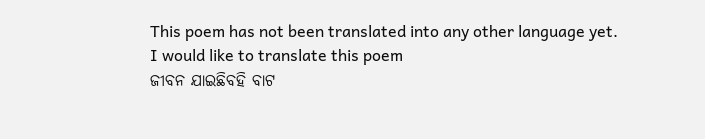This poem has not been translated into any other language yet.
I would like to translate this poem
ଜୀବନ ଯାଇଛିବହି ବାଟ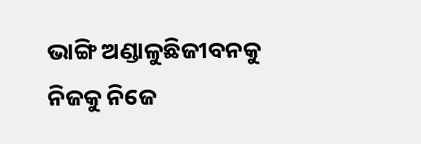ଭାଙ୍ଗି ଅଣ୍ଡାଳୁଛିଜୀବନକୁ ନିଜକୁ ନିଜେ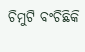ଚିମୁଟି ବଂଚିଛିକି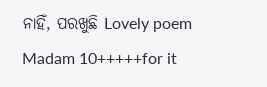ନାହିଁ, ପରଖୁଛି Lovely poem Madam 10+++++for it